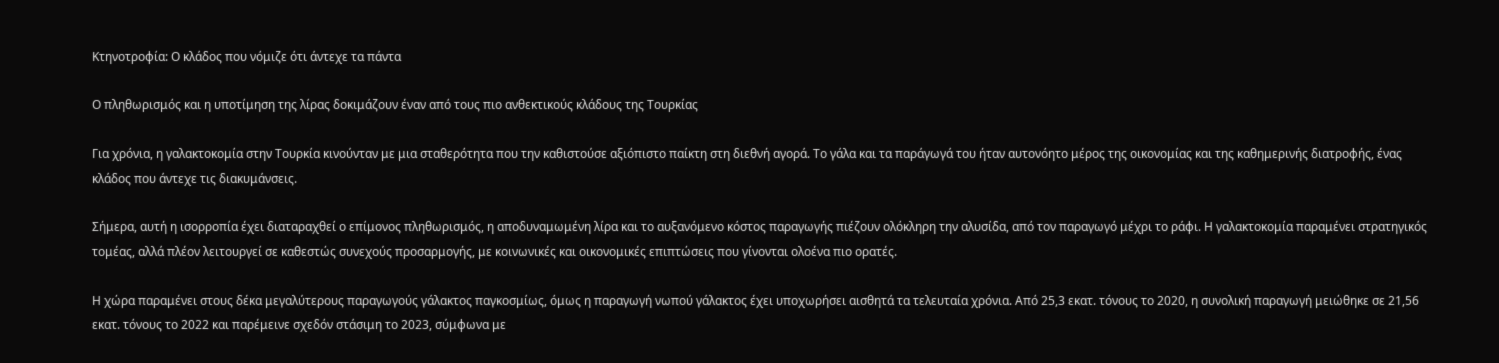Κτηνοτροφία: Ο κλάδος που νόμιζε ότι άντεχε τα πάντα

Ο πληθωρισμός και η υποτίμηση της λίρας δοκιμάζουν έναν από τους πιο ανθεκτικούς κλάδους της Τουρκίας

Για χρόνια, η γαλακτοκομία στην Τουρκία κινούνταν με μια σταθερότητα που την καθιστούσε αξιόπιστο παίκτη στη διεθνή αγορά. Το γάλα και τα παράγωγά του ήταν αυτονόητο μέρος της οικονομίας και της καθημερινής διατροφής, ένας κλάδος που άντεχε τις διακυμάνσεις.

Σήμερα, αυτή η ισορροπία έχει διαταραχθεί ο επίμονος πληθωρισμός, η αποδυναμωμένη λίρα και το αυξανόμενο κόστος παραγωγής πιέζουν ολόκληρη την αλυσίδα, από τον παραγωγό μέχρι το ράφι. Η γαλακτοκομία παραμένει στρατηγικός τομέας, αλλά πλέον λειτουργεί σε καθεστώς συνεχούς προσαρμογής, με κοινωνικές και οικονομικές επιπτώσεις που γίνονται ολοένα πιο ορατές.

Η χώρα παραμένει στους δέκα μεγαλύτερους παραγωγούς γάλακτος παγκοσμίως, όμως η παραγωγή νωπού γάλακτος έχει υποχωρήσει αισθητά τα τελευταία χρόνια. Από 25,3 εκατ. τόνους το 2020, η συνολική παραγωγή μειώθηκε σε 21,56 εκατ. τόνους το 2022 και παρέμεινε σχεδόν στάσιμη το 2023, σύμφωνα με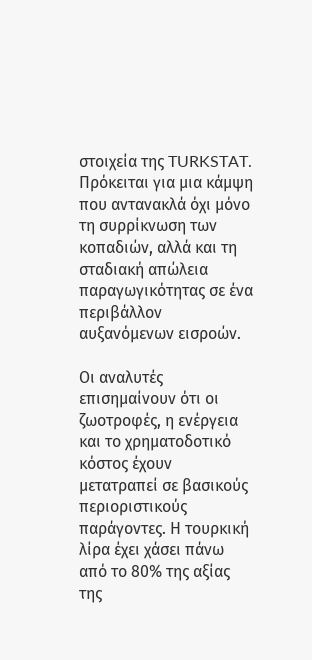στοιχεία της TURKSTAT. Πρόκειται για μια κάμψη που αντανακλά όχι μόνο τη συρρίκνωση των κοπαδιών, αλλά και τη σταδιακή απώλεια παραγωγικότητας σε ένα περιβάλλον αυξανόμενων εισροών.

Οι αναλυτές επισημαίνουν ότι οι ζωοτροφές, η ενέργεια και το χρηματοδοτικό κόστος έχουν μετατραπεί σε βασικούς περιοριστικούς παράγοντες. Η τουρκική λίρα έχει χάσει πάνω από το 80% της αξίας της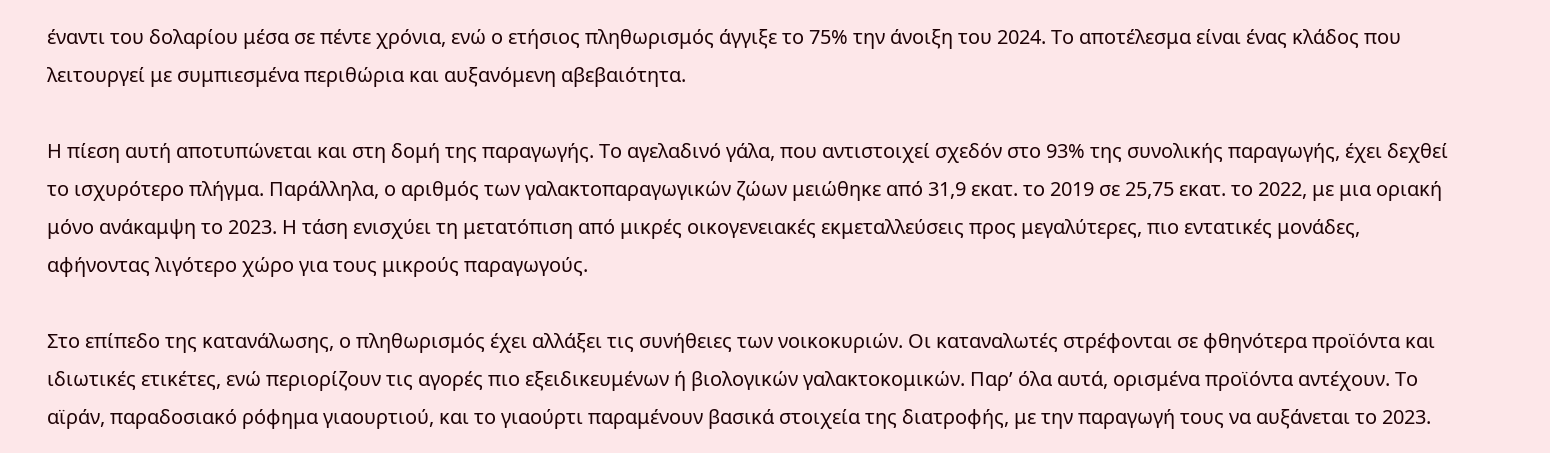έναντι του δολαρίου μέσα σε πέντε χρόνια, ενώ ο ετήσιος πληθωρισμός άγγιξε το 75% την άνοιξη του 2024. Το αποτέλεσμα είναι ένας κλάδος που λειτουργεί με συμπιεσμένα περιθώρια και αυξανόμενη αβεβαιότητα.

Η πίεση αυτή αποτυπώνεται και στη δομή της παραγωγής. Το αγελαδινό γάλα, που αντιστοιχεί σχεδόν στο 93% της συνολικής παραγωγής, έχει δεχθεί το ισχυρότερο πλήγμα. Παράλληλα, ο αριθμός των γαλακτοπαραγωγικών ζώων μειώθηκε από 31,9 εκατ. το 2019 σε 25,75 εκατ. το 2022, με μια οριακή μόνο ανάκαμψη το 2023. Η τάση ενισχύει τη μετατόπιση από μικρές οικογενειακές εκμεταλλεύσεις προς μεγαλύτερες, πιο εντατικές μονάδες, αφήνοντας λιγότερο χώρο για τους μικρούς παραγωγούς.

Στο επίπεδο της κατανάλωσης, ο πληθωρισμός έχει αλλάξει τις συνήθειες των νοικοκυριών. Οι καταναλωτές στρέφονται σε φθηνότερα προϊόντα και ιδιωτικές ετικέτες, ενώ περιορίζουν τις αγορές πιο εξειδικευμένων ή βιολογικών γαλακτοκομικών. Παρ’ όλα αυτά, ορισμένα προϊόντα αντέχουν. Το αϊράν, παραδοσιακό ρόφημα γιαουρτιού, και το γιαούρτι παραμένουν βασικά στοιχεία της διατροφής, με την παραγωγή τους να αυξάνεται το 2023.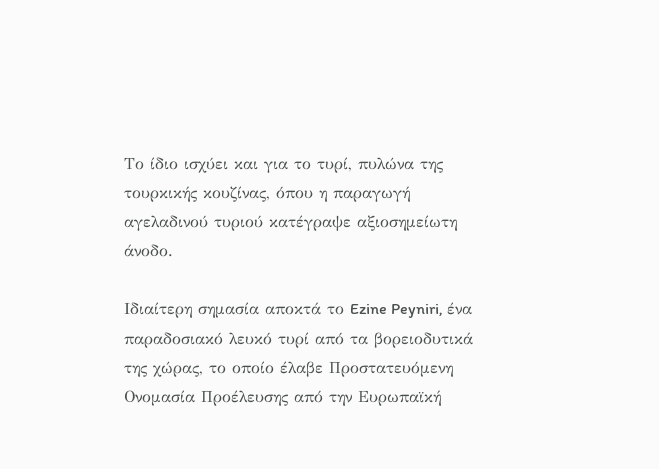Το ίδιο ισχύει και για το τυρί, πυλώνα της τουρκικής κουζίνας, όπου η παραγωγή αγελαδινού τυριού κατέγραψε αξιοσημείωτη άνοδο.

Ιδιαίτερη σημασία αποκτά το Ezine Peyniri, ένα παραδοσιακό λευκό τυρί από τα βορειοδυτικά της χώρας, το οποίο έλαβε Προστατευόμενη Ονομασία Προέλευσης από την Ευρωπαϊκή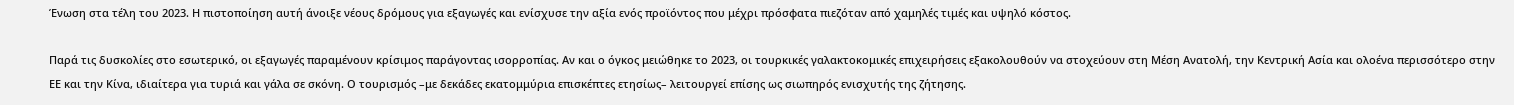Ένωση στα τέλη του 2023. Η πιστοποίηση αυτή άνοιξε νέους δρόμους για εξαγωγές και ενίσχυσε την αξία ενός προϊόντος που μέχρι πρόσφατα πιεζόταν από χαμηλές τιμές και υψηλό κόστος.

Παρά τις δυσκολίες στο εσωτερικό, οι εξαγωγές παραμένουν κρίσιμος παράγοντας ισορροπίας. Αν και ο όγκος μειώθηκε το 2023, οι τουρκικές γαλακτοκομικές επιχειρήσεις εξακολουθούν να στοχεύουν στη Μέση Ανατολή, την Κεντρική Ασία και ολοένα περισσότερο στην ΕΕ και την Κίνα, ιδιαίτερα για τυριά και γάλα σε σκόνη. Ο τουρισμός –με δεκάδες εκατομμύρια επισκέπτες ετησίως– λειτουργεί επίσης ως σιωπηρός ενισχυτής της ζήτησης.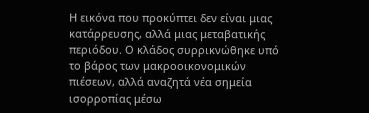Η εικόνα που προκύπτει δεν είναι μιας κατάρρευσης, αλλά μιας μεταβατικής περιόδου. Ο κλάδος συρρικνώθηκε υπό το βάρος των μακροοικονομικών πιέσεων, αλλά αναζητά νέα σημεία ισορροπίας μέσω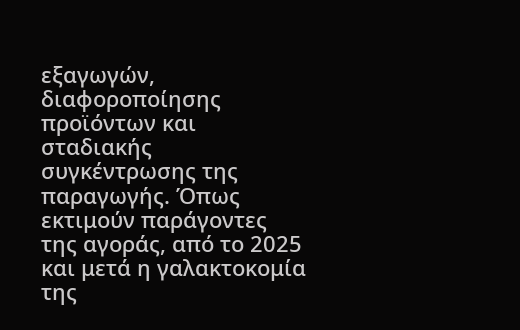εξαγωγών, διαφοροποίησης προϊόντων και σταδιακής συγκέντρωσης της παραγωγής. Όπως εκτιμούν παράγοντες της αγοράς, από το 2025 και μετά η γαλακτοκομία της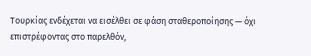Τουρκίας ενδέχεται να εισέλθει σε φάση σταθεροποίησης — όχι επιστρέφοντας στο παρελθόν,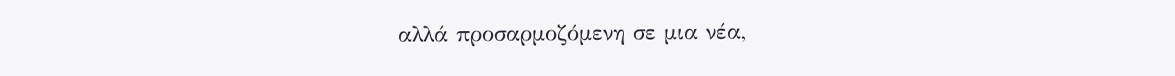αλλά προσαρμοζόμενη σε μια νέα,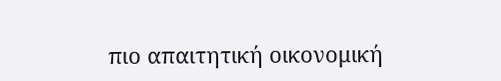πιο απαιτητική οικονομική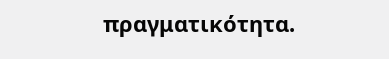πραγματικότητα.